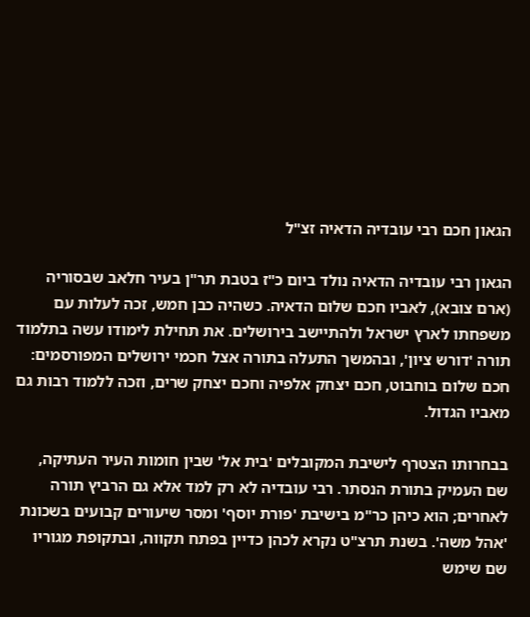הגאון חכם רבי עובדיה הדאיה זצ"ל

הגאון רבי עובדיה הדאיה נולד ביום כ"ז בטבת תר"ן בעיר חלאב שבסוריה (ארם צובא), לאביו חכם שלום הדאיה. כשהיה כבן חמש, זכה לעלות עם משפחתו לארץ ישראל ולהתיישב בירושלים. את תחילת לימודו עשה בתלמוד תורה 'דורש ציון', ובהמשך התעלה בתורה אצל חכמי ירושלים המפורסמים: חכם שלום בוחבוט, חכם יצחק אלפיה וחכם יצחק שרים, וזכה ללמוד רבות גם מאביו הגדול.

בבחרותו הצטרף לישיבת המקובלים 'בית אל' שבין חומות העיר העתיקה, שם העמיק בתורת הנסתר. רבי עובדיה לא רק למד אלא גם הרביץ תורה לאחרים; הוא כיהן כר"מ בישיבת 'פורת יוסף' ומסר שיעורים קבועים בשכונת 'אהל משה'. בשנת תרצ"ט נקרא לכהן כדיין בפתח תקווה, ובתקופת מגוריו שם שימש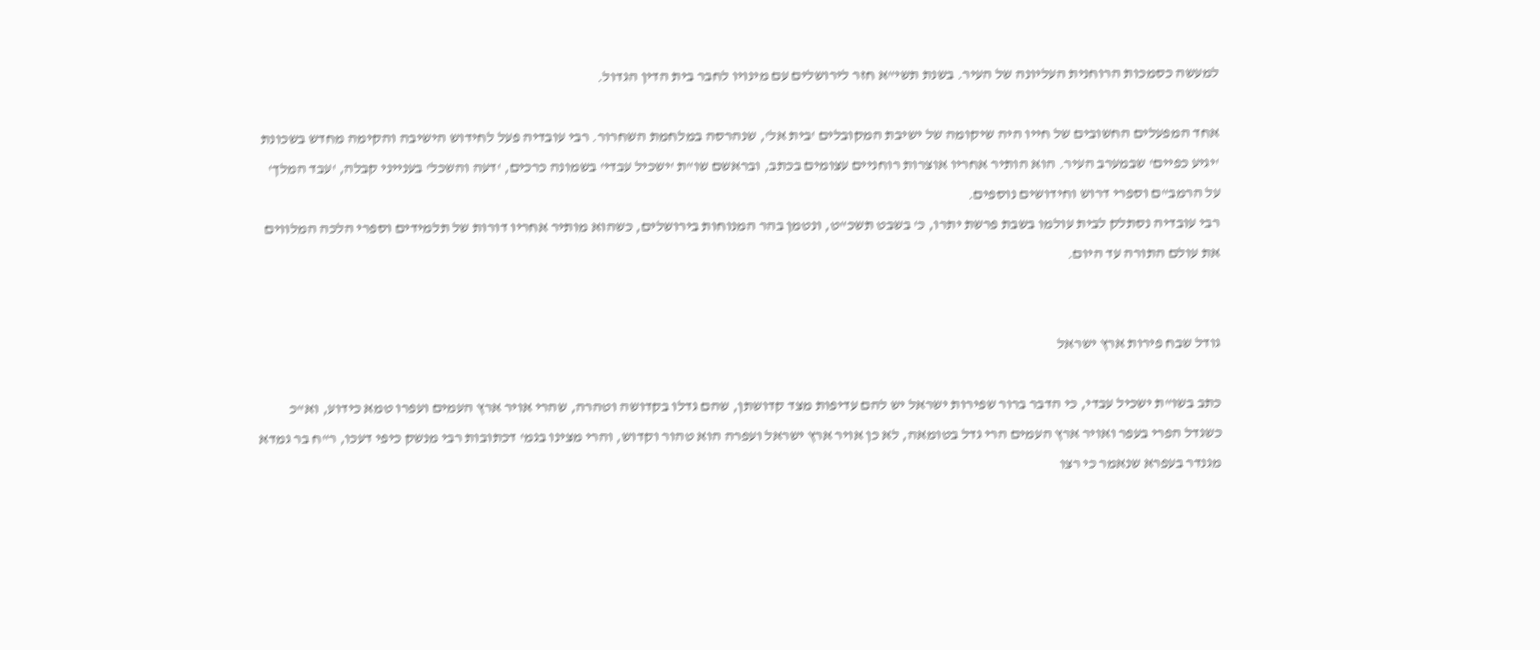למעשה כסמכות הרוחנית העליונה של העיר. בשנת תשי"א חזר לירושלים עם מינויו לחבר בית הדין הגדול.

אחד המפעלים החשובים של חייו היה שיקומה של ישיבת המקובלים 'בית אל', שנהרסה במלחמת השחרור. רבי עובדיה פעל לחידוש הישיבה והקימה מחדש בשכונת 'יגיע כפיים' שבמערב העיר. הוא הותיר אחריו אוצרות רוחניים עצומים בכתב, ובראשם שו"ת 'ישכיל עבדי' בשמונה כרכים, 'דעה והשכל' בענייני קבלה, 'עבד המלך' על הרמב"ם וספרי דרוש וחידושים נוספים.
רבי עובדיה נסתלק לבית עולמו בשבת פרשת יתרו, כ' בשבט תשכ"ט, ונטמן בהר המנוחות בירושלים, כשהוא מותיר אחריו דורות של תלמידים וספרי הלכה המלווים את עולם התורה עד היום.


גודל שבח פירות ארץ ישראל

כתב בשו"ת ישכיל עבדי, כי הדבר ברור שפירות ישראל יש להם עדיפות מצד קדושתן, שהם גדלו בקדושה וטהרה, שהרי אויר ארץ העמים ועפרו טמא כידוע, וא"כ כשגדל הפרי בעפר ואויר ארץ העמים הרי גדל בטומאה, לא כן אויר ארץ ישראל ועפרה הוא טהור וקדוש, והרי מצינו בגמ' דכתובות רבי מנשק כיפי דעכו, ר"ח בר גמדא מגנדר בעפרא שנאמר כי רצו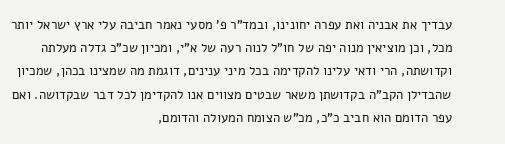עבדיך את אבניה ואת עפרה יחונינו, ובמד"ר פ' מסעי נאמר חביבה עלי ארץ ישראל יותר מכל, וכן מוציאין מנוה יפה של חו"ל לנוה רעה של א"י, ומכיון שכ"כ גדלה מעלתה וקדושתה, הרי ודאי עלינו להקדימה בכל מיני ענינים, דוגמת מה שמצינו בכהן, שמכיון שהבדילן הקב"ה בקדושתן משאר שבטים מצווים אנו להקדימן לכל דבר שבקדושה. ואם עפר הדומם הוא חביב כ"כ, מכ"ש הצומח המעולה והדומם,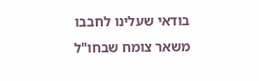בודאי שעלינו לחבבו משאר צומח שבחו"ל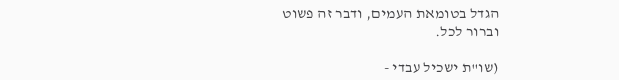הגדל בטומאת העמים, ודבר זה פשוט וברור לכל.

(שו"ת ישכיל עבדי -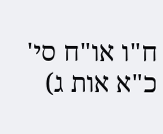ח"ו או"ח סי' כ"א אות ג)